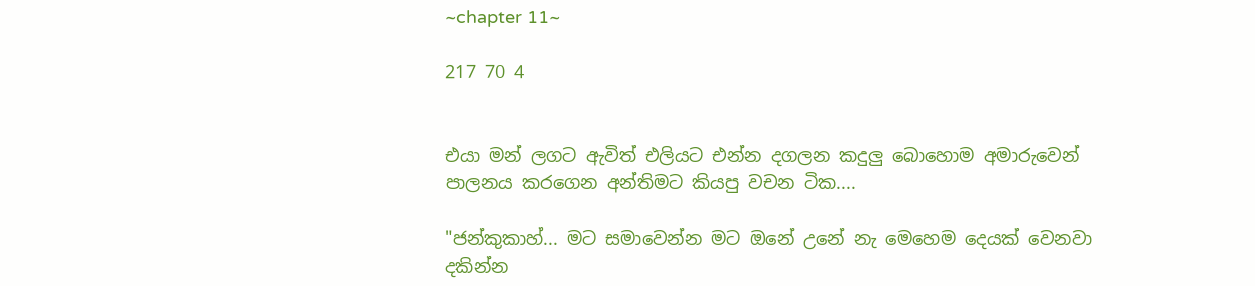~chapter 11~

217 70 4


එයා මන් ලගට ඇවිත් එලියට එන්න දගලන කදුලු බොහොම අමාරුවෙන් පාලනය කරගෙන අන්තිමට කියපු වචන ටික....

"ජන්කුකාහ්... මට සමාවෙන්න මට ඔනේ උනේ නැ මෙහෙම දෙයක් වෙනවා දකින්න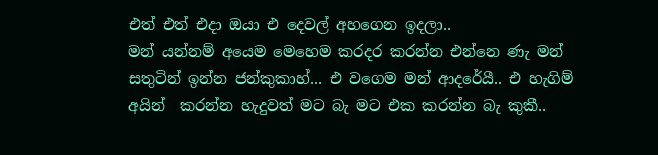එත් එත් එදා ඔයා එ දෙවල් අහගෙන ඉදලා..
මන් යන්නම් අයෙම මෙහෙම කරදර කරන්න එන්නෙ ණැ මන් සතුටින් ඉන්න ජන්කුකාහ්... එ වගෙම මන් ආදරේයී.. එ හැගිම් අයින්  කරන්න හැදුවත් මට බැ මට එක කරන්න බැ කුකී..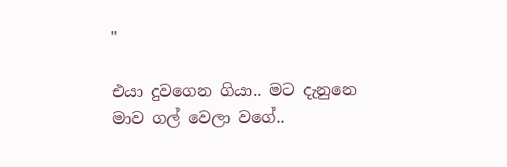"

එයා දුවගෙන ගියා.. මට දැනුනෙ මාව ගල් වෙලා වගේ..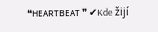❝ʜᴇᴀʀᴛʙᴇᴀᴛ ❞ ✔Kde žijí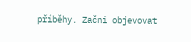příběhy. Začni objevovat